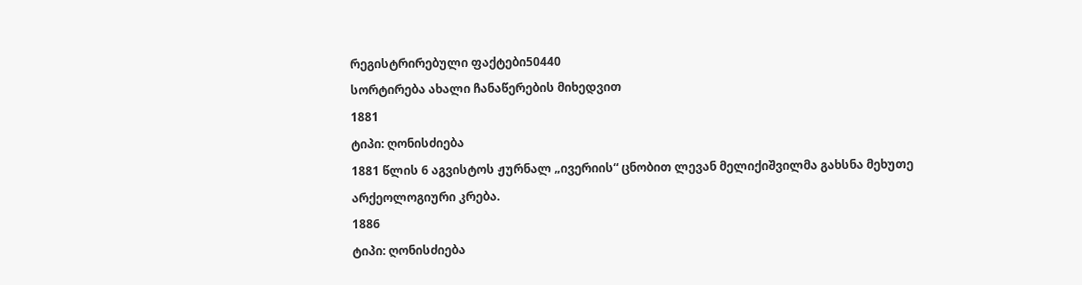რეგისტრირებული ფაქტები50440
სორტირება ახალი ჩანაწერების მიხედვით
1881
ტიპი: ღონისძიება
1881 წლის 6 აგვისტოს ჟურნალ „ივერიის“ ცნობით ლევან მელიქიშვილმა გახსნა მეხუთე არქეოლოგიური კრება.
1886
ტიპი: ღონისძიება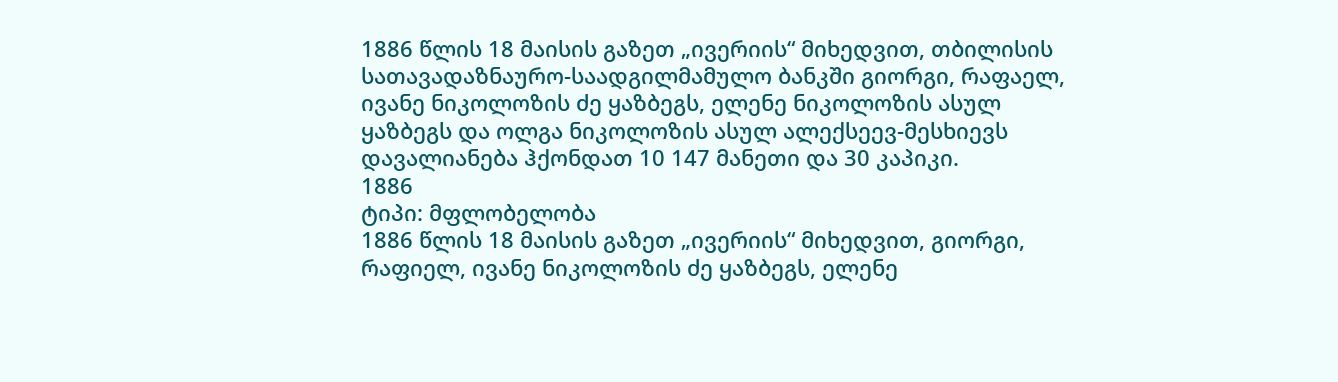1886 წლის 18 მაისის გაზეთ „ივერიის“ მიხედვით, თბილისის სათავადაზნაურო-საადგილმამულო ბანკში გიორგი, რაფაელ, ივანე ნიკოლოზის ძე ყაზბეგს, ელენე ნიკოლოზის ასულ ყაზბეგს და ოლგა ნიკოლოზის ასულ ალექსეევ-მესხიევს დავალიანება ჰქონდათ 10 147 მანეთი და 30 კაპიკი.
1886
ტიპი: მფლობელობა
1886 წლის 18 მაისის გაზეთ „ივერიის“ მიხედვით, გიორგი, რაფიელ, ივანე ნიკოლოზის ძე ყაზბეგს, ელენე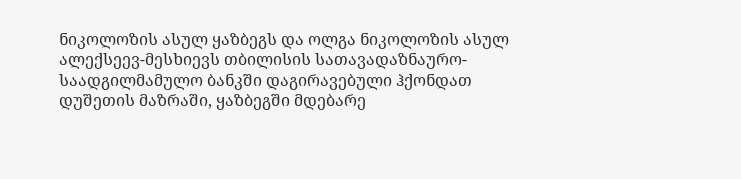ნიკოლოზის ასულ ყაზბეგს და ოლგა ნიკოლოზის ასულ ალექსეევ-მესხიევს თბილისის სათავადაზნაურო-საადგილმამულო ბანკში დაგირავებული ჰქონდათ დუშეთის მაზრაში, ყაზბეგში მდებარე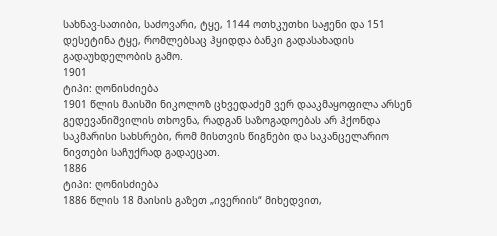სახნავ-სათიბი, საძოვარი, ტყე, 1144 ოთხკუთხი საჟენი და 151 დესეტინა ტყე, რომლებსაც ჰყიდდა ბანკი გადასახადის გადაუხდელობის გამო.
1901
ტიპი: ღონისძიება
1901 წლის მაისში ნიკოლოზ ცხვედაძემ ვერ დააკმაყოფილა არსენ გედევანიშვილის თხოვნა, რადგან საზოგადოებას არ ჰქონდა საკმარისი სახსრები, რომ მისთვის წიგნები და საკანცელარიო ნივთები საჩუქრად გადაეცათ.
1886
ტიპი: ღონისძიება
1886 წლის 18 მაისის გაზეთ „ივერიის“ მიხედვით,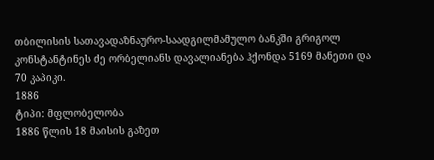თბილისის სათავადაზნაურო-საადგილმამულო ბანკში გრიგოლ კონსტანტინეს ძე ორბელიანს დავალიანება ჰქონდა 5169 მანეთი და 70 კაპიკი.
1886
ტიპი: მფლობელობა
1886 წლის 18 მაისის გაზეთ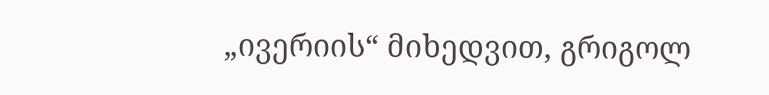„ივერიის“ მიხედვით, გრიგოლ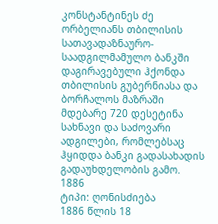კონსტანტინეს ძე ორბელიანს თბილისის სათავადაზნაურო-საადგილმამულო ბანკში დაგირავებული ჰქონდა თბილისის გუბერნიასა და ბორჩალოს მაზრაში მდებარე 720 დესეტინა სახნავი და საძოვარი ადგილები, რომლებსაც ჰყიდდა ბანკი გადასახადის გადაუხდელობის გამო.
1886
ტიპი: ღონისძიება
1886 წლის 18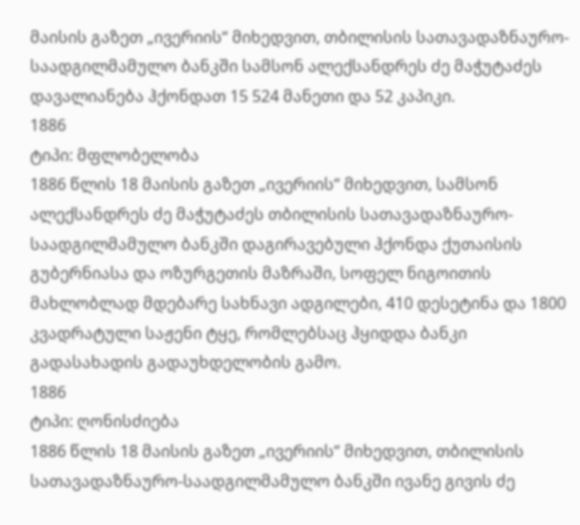მაისის გაზეთ „ივერიის“ მიხედვით, თბილისის სათავადაზნაურო-საადგილმამულო ბანკში სამსონ ალექსანდრეს ძე მაჭუტაძეს დავალიანება ჰქონდათ 15 524 მანეთი და 52 კაპიკი.
1886
ტიპი: მფლობელობა
1886 წლის 18 მაისის გაზეთ „ივერიის“ მიხედვით, სამსონ ალექსანდრეს ძე მაჭუტაძეს თბილისის სათავადაზნაურო-საადგილმამულო ბანკში დაგირავებული ჰქონდა ქუთაისის გუბერნიასა და ოზურგეთის მაზრაში, სოფელ ნიგოითის მახლობლად მდებარე სახნავი ადგილები, 410 დესეტინა და 1800 კვადრატული საჟენი ტყე, რომლებსაც ჰყიდდა ბანკი გადასახადის გადაუხდელობის გამო.
1886
ტიპი: ღონისძიება
1886 წლის 18 მაისის გაზეთ „ივერიის“ მიხედვით, თბილისის სათავადაზნაურო-საადგილმამულო ბანკში ივანე გივის ძე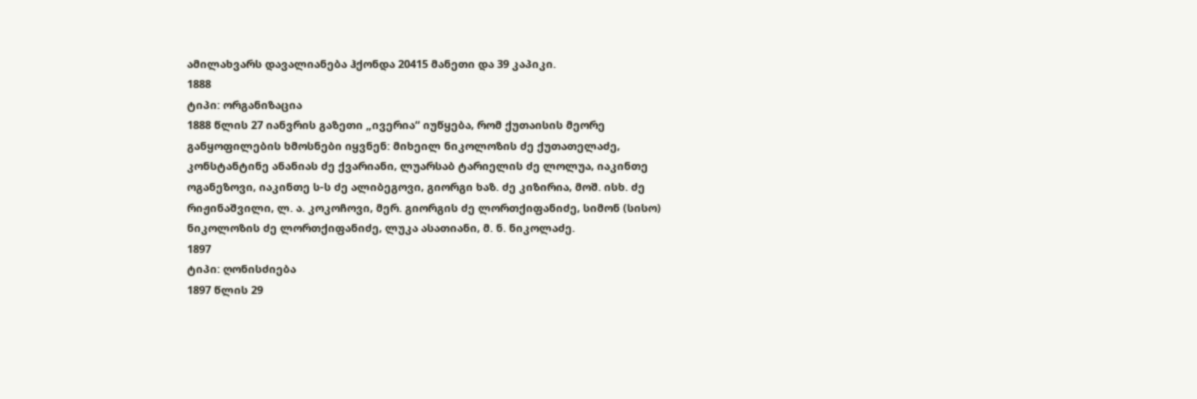ამილახვარს დავალიანება ჰქონდა 20415 მანეთი და 39 კაპიკი.
1888
ტიპი: ორგანიზაცია
1888 წლის 27 იანვრის გაზეთი „ივერია“ იუწყება, რომ ქუთაისის მეორე განყოფილების ხმოსნები იყვნენ: მიხეილ ნიკოლოზის ძე ქუთათელაძე, კონსტანტინე ანანიას ძე ქვარიანი, ლუარსაბ ტარიელის ძე ლოლუა, იაკინთე ოგანეზოვი, იაკინთე ს-ს ძე ალიბეგოვი, გიორგი ხაზ. ძე კიზირია, მოშ. ისხ. ძე რიჟინაშვილი, ლ. ა. კოკოჩოვი, მერ. გიორგის ძე ლორთქიფანიძე, სიმონ (სისო) ნიკოლოზის ძე ლორთქიფანიძე, ლუკა ასათიანი, მ. ნ. ნიკოლაძე.
1897
ტიპი: ღონისძიება
1897 წლის 29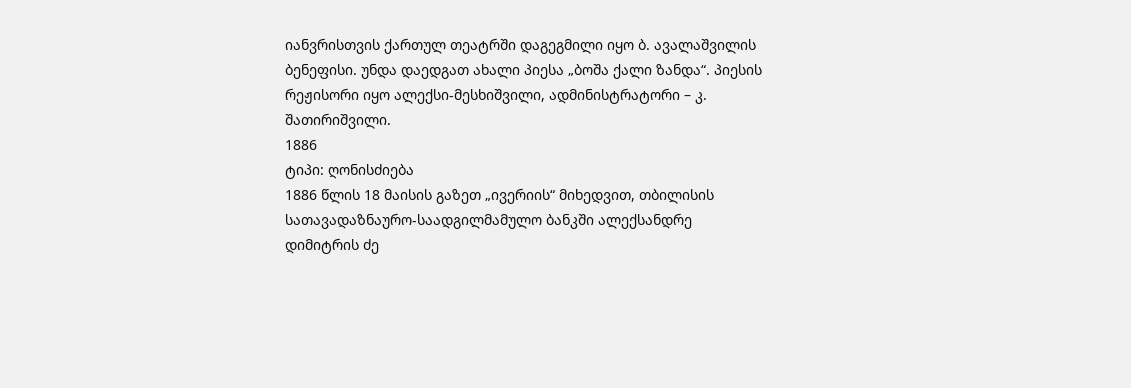იანვრისთვის ქართულ თეატრში დაგეგმილი იყო ბ. ავალაშვილის ბენეფისი. უნდა დაედგათ ახალი პიესა „ბოშა ქალი ზანდა“. პიესის რეჟისორი იყო ალექსი-მესხიშვილი, ადმინისტრატორი – კ. შათირიშვილი.
1886
ტიპი: ღონისძიება
1886 წლის 18 მაისის გაზეთ „ივერიის“ მიხედვით, თბილისის სათავადაზნაურო-საადგილმამულო ბანკში ალექსანდრე დიმიტრის ძე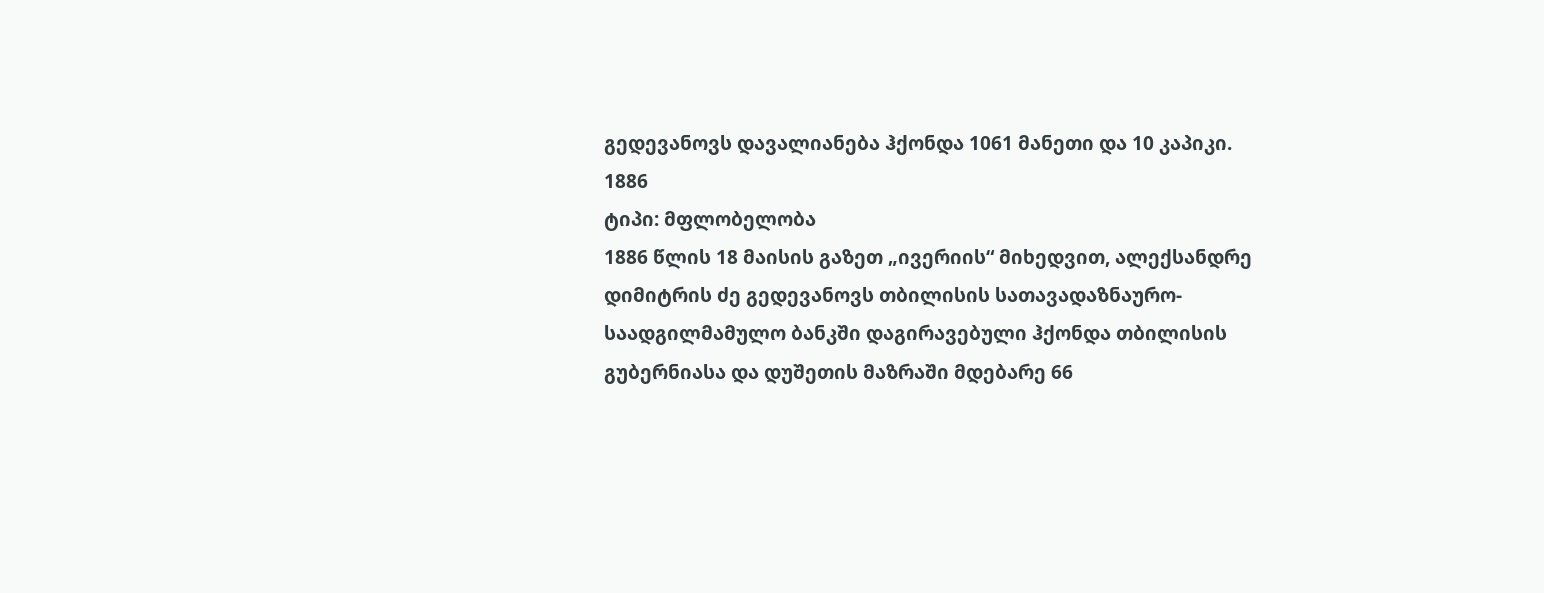გედევანოვს დავალიანება ჰქონდა 1061 მანეთი და 10 კაპიკი.
1886
ტიპი: მფლობელობა
1886 წლის 18 მაისის გაზეთ „ივერიის“ მიხედვით, ალექსანდრე დიმიტრის ძე გედევანოვს თბილისის სათავადაზნაურო-საადგილმამულო ბანკში დაგირავებული ჰქონდა თბილისის გუბერნიასა და დუშეთის მაზრაში მდებარე 66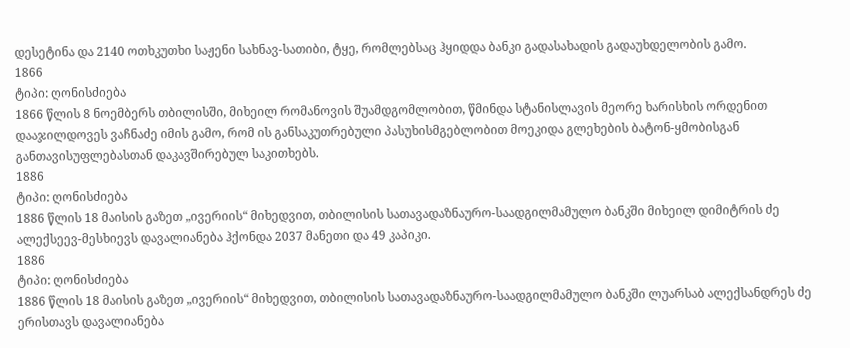დესეტინა და 2140 ოთხკუთხი საჟენი სახნავ-სათიბი, ტყე, რომლებსაც ჰყიდდა ბანკი გადასახადის გადაუხდელობის გამო.
1866
ტიპი: ღონისძიება
1866 წლის 8 ნოემბერს თბილისში, მიხეილ რომანოვის შუამდგომლობით, წმინდა სტანისლავის მეორე ხარისხის ორდენით დააჯილდოვეს ვაჩნაძე იმის გამო, რომ ის განსაკუთრებული პასუხისმგებლობით მოეკიდა გლეხების ბატონ-ყმობისგან განთავისუფლებასთან დაკავშირებულ საკითხებს.
1886
ტიპი: ღონისძიება
1886 წლის 18 მაისის გაზეთ „ივერიის“ მიხედვით, თბილისის სათავადაზნაურო-საადგილმამულო ბანკში მიხეილ დიმიტრის ძე ალექსეევ-მესხიევს დავალიანება ჰქონდა 2037 მანეთი და 49 კაპიკი.
1886
ტიპი: ღონისძიება
1886 წლის 18 მაისის გაზეთ „ივერიის“ მიხედვით, თბილისის სათავადაზნაურო-საადგილმამულო ბანკში ლუარსაბ ალექსანდრეს ძე ერისთავს დავალიანება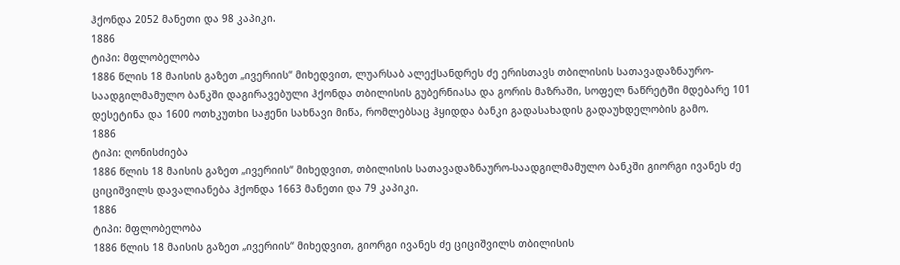ჰქონდა 2052 მანეთი და 98 კაპიკი.
1886
ტიპი: მფლობელობა
1886 წლის 18 მაისის გაზეთ „ივერიის“ მიხედვით, ლუარსაბ ალექსანდრეს ძე ერისთავს თბილისის სათავადაზნაურო-საადგილმამულო ბანკში დაგირავებული ჰქონდა თბილისის გუბერნიასა და გორის მაზრაში, სოფელ ნაწრეტში მდებარე 101 დესეტინა და 1600 ოთხკუთხი საჟენი სახნავი მიწა, რომლებსაც ჰყიდდა ბანკი გადასახადის გადაუხდელობის გამო.
1886
ტიპი: ღონისძიება
1886 წლის 18 მაისის გაზეთ „ივერიის“ მიხედვით, თბილისის სათავადაზნაურო-საადგილმამულო ბანკში გიორგი ივანეს ძე ციციშვილს დავალიანება ჰქონდა 1663 მანეთი და 79 კაპიკი.
1886
ტიპი: მფლობელობა
1886 წლის 18 მაისის გაზეთ „ივერიის“ მიხედვით, გიორგი ივანეს ძე ციციშვილს თბილისის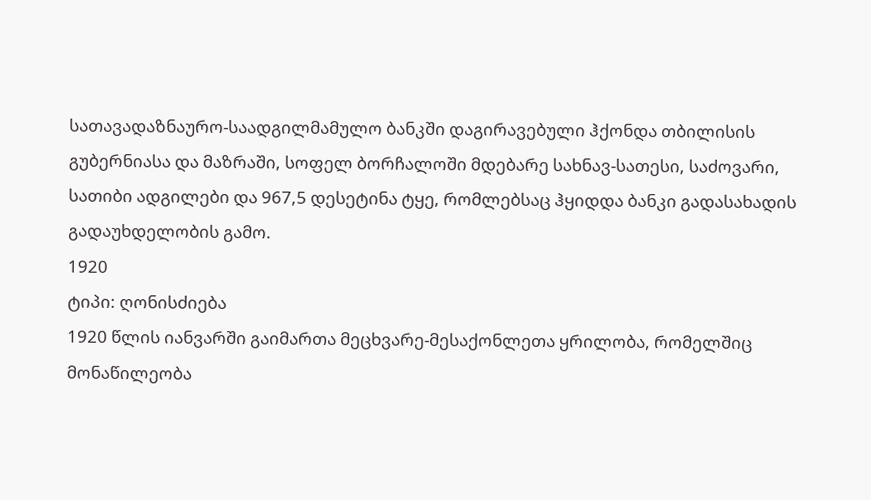სათავადაზნაურო-საადგილმამულო ბანკში დაგირავებული ჰქონდა თბილისის გუბერნიასა და მაზრაში, სოფელ ბორჩალოში მდებარე სახნავ-სათესი, საძოვარი, სათიბი ადგილები და 967,5 დესეტინა ტყე, რომლებსაც ჰყიდდა ბანკი გადასახადის გადაუხდელობის გამო.
1920
ტიპი: ღონისძიება
1920 წლის იანვარში გაიმართა მეცხვარე-მესაქონლეთა ყრილობა, რომელშიც მონაწილეობა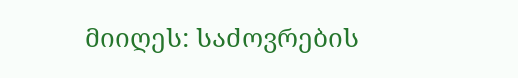მიიღეს: საძოვრების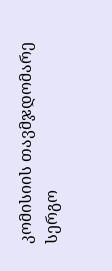კომისიის თავმჯდომარე სერგო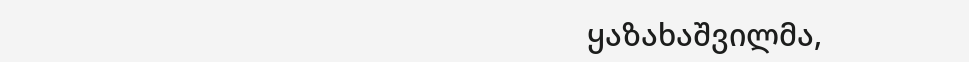ყაზახაშვილმა,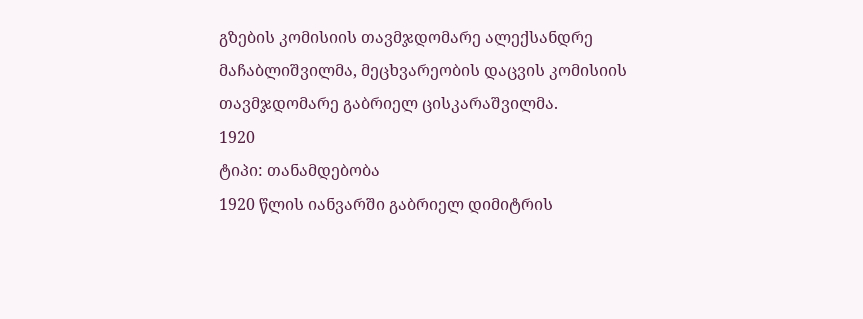გზების კომისიის თავმჯდომარე ალექსანდრე მაჩაბლიშვილმა, მეცხვარეობის დაცვის კომისიის თავმჯდომარე გაბრიელ ცისკარაშვილმა.
1920
ტიპი: თანამდებობა
1920 წლის იანვარში გაბრიელ დიმიტრის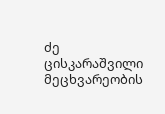ძე ცისკარაშვილი მეცხვარეობის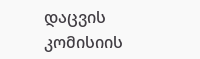დაცვის კომისიის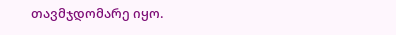თავმჯდომარე იყო.